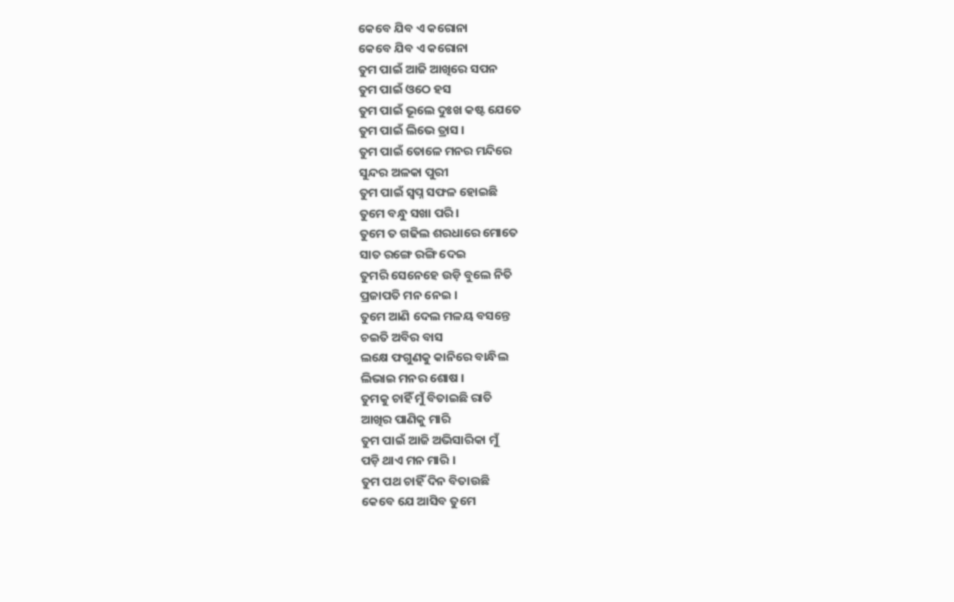କେବେ ଯିବ ଏ କରୋନା
କେବେ ଯିବ ଏ କରୋନା
ତୁମ ପାଇଁ ଆଜି ଆଖିରେ ସପନ
ତୁମ ପାଇଁ ଓଠେ ହସ
ତୁମ ପାଇଁ ଭୂଲେ ଦୁଃଖ କଷ୍ଟ ଯେତେ
ତୁମ ପାଇଁ ଲିଭେ ତ୍ରାସ ।
ତୁମ ପାଇଁ ତୋଳେ ମନର ମନ୍ଦିରେ
ସୁନ୍ଦର ଅଳକା ପୁରୀ
ତୁମ ପାଇଁ ସ୍ଵପ୍ନ ସଫଳ ହୋଇଛି
ତୁମେ ବନ୍ଧୁ ସଖା ପରି ।
ତୁମେ ତ ଗଢିଲ ଶରଧାରେ ମୋତେ
ସାତ ରଙ୍ଗେ ରଙ୍ଗି ଦେଇ
ତୁମରି ସେନେହେ ଉଡ଼ି ବୁଲେ ନିତି
ପ୍ରଜାପତି ମନ ନେଇ ।
ତୁମେ ଆଣି ଦେଲ ମଳୟ ବସନ୍ତେ
ଚଇତି ଅବିର ବାସ
ଲକ୍ଷେ ଫଗୁଣକୁ କାନିରେ ବାନ୍ଧିଲ
ଲିଭାଇ ମନର ଶୋଷ ।
ତୁମକୁ ଚାହିଁ ମୁଁ ବିତାଇଛି ରାତି
ଆଖିର ପାଣିକୁ ମାରି
ତୁମ ପାଇଁ ଆଜି ଅଭିସାରିକା ମୁଁ
ପଡ଼ି ଥାଏ ମନ ମାରି ।
ତୁମ ପଥ ଚାହିଁ ଦିନ ବିତାଉଛି
କେବେ ଯେ ଆସିବ ତୁମେ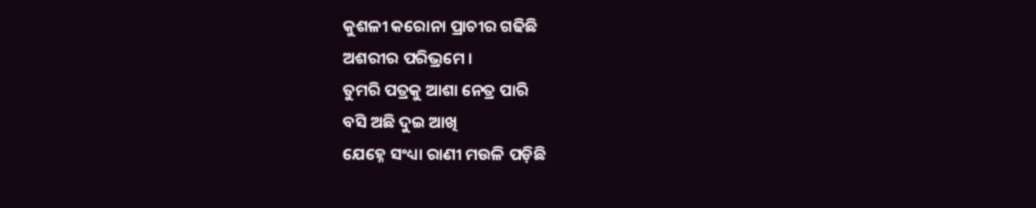କୁଶଳୀ କରୋନା ପ୍ରାଚୀର ଗଢିଛି
ଅଶରୀର ପରିଭ୍ରମେ ।
ତୁମରି ପତ୍ରକୁ ଆଶା ନେତ୍ର ପାରି
ବସି ଅଛି ଦୁଇ ଆଖି
ଯେହ୍ନେ ସଂଧ୍ୟା ରାଣୀ ମଉଳି ପଡ଼ିଛି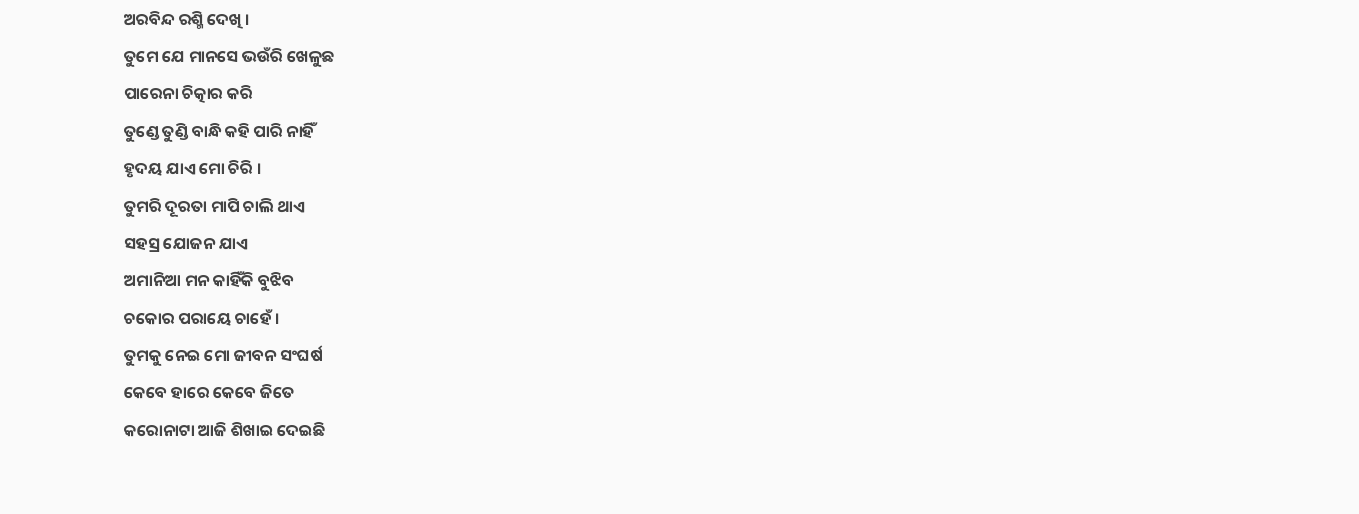ଅରବିନ୍ଦ ରଶ୍ମି ଦେଖି ।
ତୁମେ ଯେ ମାନସେ ଭଉଁରି ଖେଳୁଛ
ପାରେନା ଚିତ୍କାର କରି
ତୁଣ୍ଡେ ତୁଣ୍ଡି ବାନ୍ଧି କହି ପାରି ନାହିଁ
ହୃଦୟ ଯାଏ ମୋ ଚିରି ।
ତୁମରି ଦୂରତା ମାପି ଚାଲି ଥାଏ
ସହସ୍ର ଯୋଜନ ଯାଏ
ଅମାନିଆ ମନ କାହିଁକି ବୁଝିବ
ଚକୋର ପରାୟେ ଚାହେଁ ।
ତୁମକୁ ନେଇ ମୋ ଜୀବନ ସଂଘର୍ଷ
କେବେ ହାରେ କେବେ ଜିତେ
କରୋନାଟା ଆଜି ଶିଖାଇ ଦେଇଛି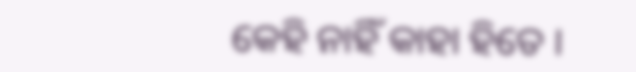କେହି ନାହିଁ କାହା ହିତେ ।